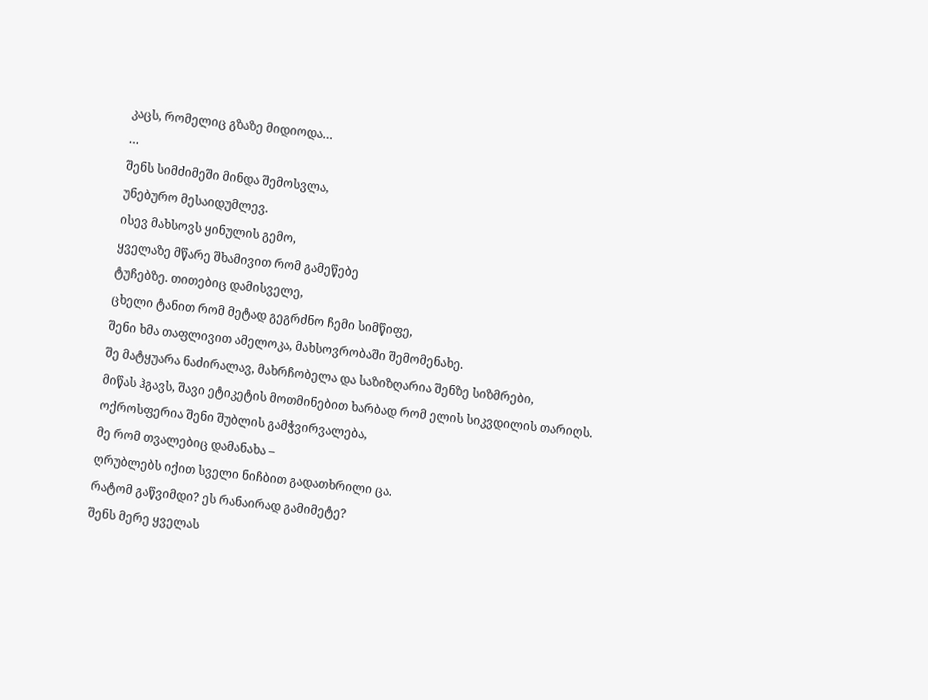კაცს, რომელიც გზაზე მიდიოდა…
…
შენს სიმძიმეში მინდა შემოსვლა,
უნებურო მესაიდუმლევ.
ისევ მახსოვს ყინულის გემო,
ყველაზე მწარე შხამივით რომ გამეწებე
ტუჩებზე. თითებიც დამისველე,
ცხელი ტანით რომ მეტად გეგრძნო ჩემი სიმწიფე,
შენი ხმა თაფლივით ამელოკა, მახსოვრობაში შემომენახე.
შე მატყუარა ნაძირალავ, მახრჩობელა და საზიზღარია შენზე სიზმრები,
მიწას ჰგავს, შავი ეტიკეტის მოთმინებით ხარბად რომ ელის სიკვდილის თარიღს.
ოქროსფერია შენი შუბლის გამჭვირვალება,
მე რომ თვალებიც დამანახა –
ღრუბლებს იქით სველი ნიჩბით გადათხრილი ცა.
რატომ გაწვიმდი? ეს რანაირად გამიმეტე?
შენს მერე ყველას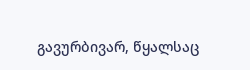გავურბივარ, წყალსაც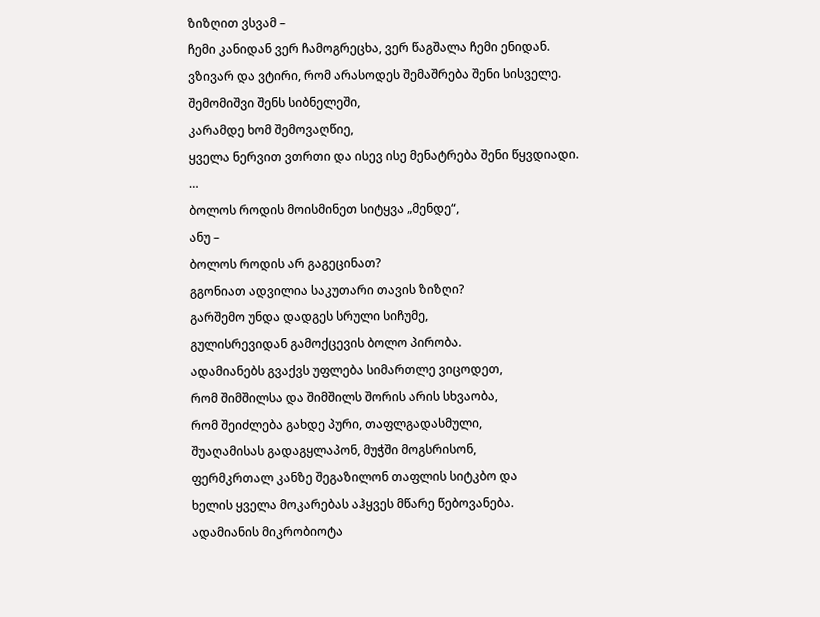ზიზღით ვსვამ –
ჩემი კანიდან ვერ ჩამოგრეცხა, ვერ წაგშალა ჩემი ენიდან.
ვზივარ და ვტირი, რომ არასოდეს შემაშრება შენი სისველე.
შემომიშვი შენს სიბნელეში,
კარამდე ხომ შემოვაღწიე,
ყველა ნერვით ვთრთი და ისევ ისე მენატრება შენი წყვდიადი.
…
ბოლოს როდის მოისმინეთ სიტყვა „მენდე“,
ანუ –
ბოლოს როდის არ გაგეცინათ?
გგონიათ ადვილია საკუთარი თავის ზიზღი?
გარშემო უნდა დადგეს სრული სიჩუმე,
გულისრევიდან გამოქცევის ბოლო პირობა.
ადამიანებს გვაქვს უფლება სიმართლე ვიცოდეთ,
რომ შიმშილსა და შიმშილს შორის არის სხვაობა,
რომ შეიძლება გახდე პური, თაფლგადასმული,
შუაღამისას გადაგყლაპონ, მუჭში მოგსრისონ,
ფერმკრთალ კანზე შეგაზილონ თაფლის სიტკბო და
ხელის ყველა მოკარებას აჰყვეს მწარე წებოვანება.
ადამიანის მიკრობიოტა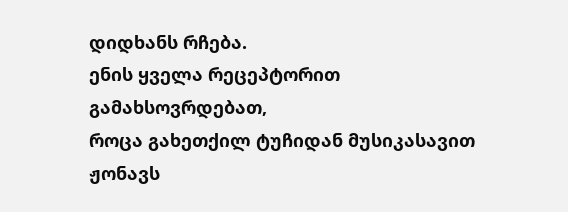დიდხანს რჩება.
ენის ყველა რეცეპტორით გამახსოვრდებათ,
როცა გახეთქილ ტუჩიდან მუსიკასავით ჟონავს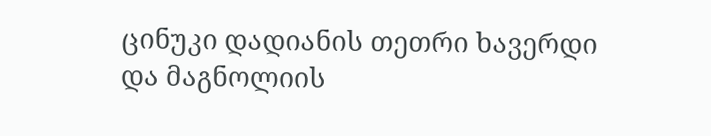ცინუკი დადიანის თეთრი ხავერდი
და მაგნოლიის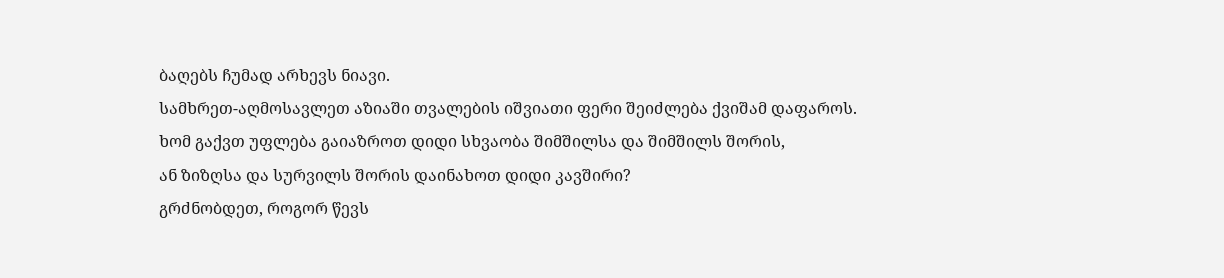ბაღებს ჩუმად არხევს ნიავი.
სამხრეთ-აღმოსავლეთ აზიაში თვალების იშვიათი ფერი შეიძლება ქვიშამ დაფაროს.
ხომ გაქვთ უფლება გაიაზროთ დიდი სხვაობა შიმშილსა და შიმშილს შორის,
ან ზიზღსა და სურვილს შორის დაინახოთ დიდი კავშირი?
გრძნობდეთ, როგორ წევს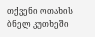თქვენი ოთახის ბნელ კუთხეში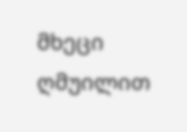მხეცი ღმუილით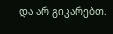და არ გიკარებთ.